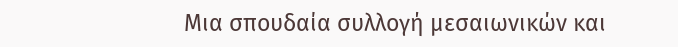Μια σπουδαία συλλογή μεσαιωνικών και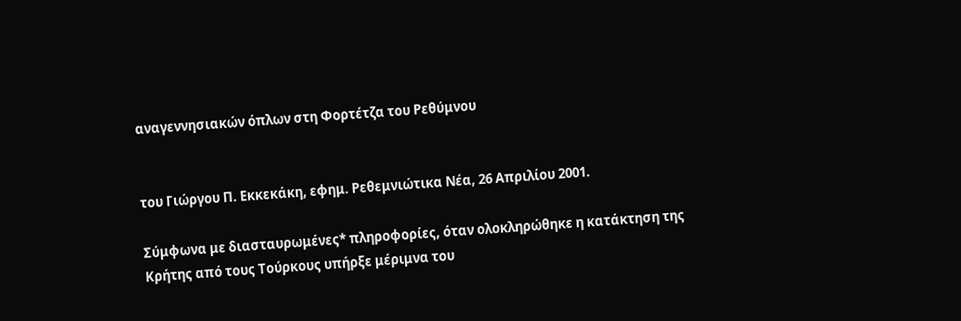αναγεννησιακών όπλων στη Φορτέτζα του Ρεθύμνου


του Γιώργου Π. Εκκεκάκη, εφημ. Ρεθεμνιώτικα Νέα, 26 Απριλίου 2001.

Σύμφωνα με διασταυρωμένες* πληροφορίες, όταν ολοκληρώθηκε η κατάκτηση της
Κρήτης από τους Τούρκους υπήρξε μέριμνα του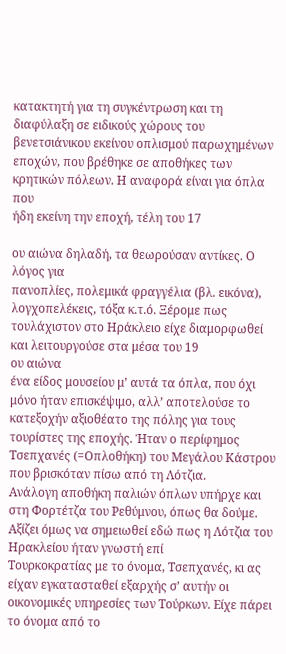κατακτητή για τη συγκέντρωση και τη
διαφύλαξη σε ειδικούς χώρους του βενετσιάνικου εκείνου οπλισμού παρωχημένων
εποχών, που βρέθηκε σε αποθήκες των κρητικών πόλεων. Η αναφορά είναι για όπλα που
ήδη εκείνη την εποχή, τέλη του 17

ου αιώνα δηλαδή, τα θεωρούσαν αντίκες. Ο λόγος για
πανοπλίες, πολεμικά φραγγέλια (βλ. εικόνα), λογχοπελέκεις, τόξα κ.τ.ό. Ξέρομε πως
τουλάχιστον στο Ηράκλειο είχε διαμορφωθεί και λειτουργούσε στα μέσα του 19
ου αιώνα
ένα είδος μουσείου μ’ αυτά τα όπλα, που όχι μόνο ήταν επισκέψιμο, αλλ’ αποτελούσε το
κατεξοχήν αξιοθέατο της πόλης για τους τουρίστες της εποχής. Ήταν ο περίφημος
Τσεπχανές (=Οπλοθήκη) του Μεγάλου Κάστρου που βρισκόταν πίσω από τη Λότζια.
Ανάλογη αποθήκη παλιών όπλων υπήρχε και στη Φορτέτζα του Ρεθύμνου, όπως θα δούμε.
Αξίζει όμως να σημειωθεί εδώ πως η Λότζια του Ηρακλείου ήταν γνωστή επί
Τουρκοκρατίας με το όνομα, Τσεπχανές, κι ας είχαν εγκατασταθεί εξαρχής σ’ αυτήν οι
οικονομικές υπηρεσίες των Τούρκων. Είχε πάρει το όνομα από το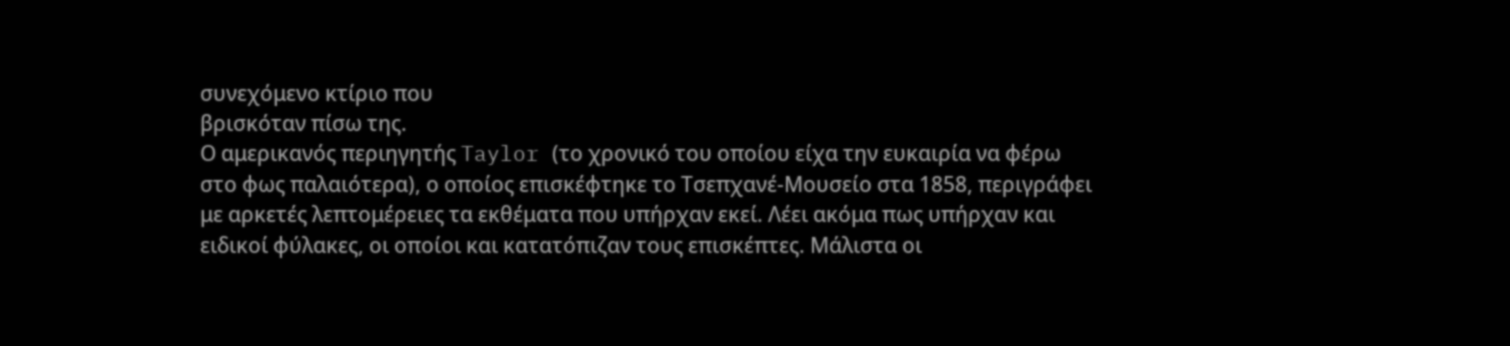συνεχόμενο κτίριο που
βρισκόταν πίσω της.
Ο αμερικανός περιηγητής Taylor (το χρονικό του οποίου είχα την ευκαιρία να φέρω
στο φως παλαιότερα), ο οποίος επισκέφτηκε το Τσεπχανέ-Μουσείο στα 1858, περιγράφει
με αρκετές λεπτομέρειες τα εκθέματα που υπήρχαν εκεί. Λέει ακόμα πως υπήρχαν και
ειδικοί φύλακες, οι οποίοι και κατατόπιζαν τους επισκέπτες. Μάλιστα οι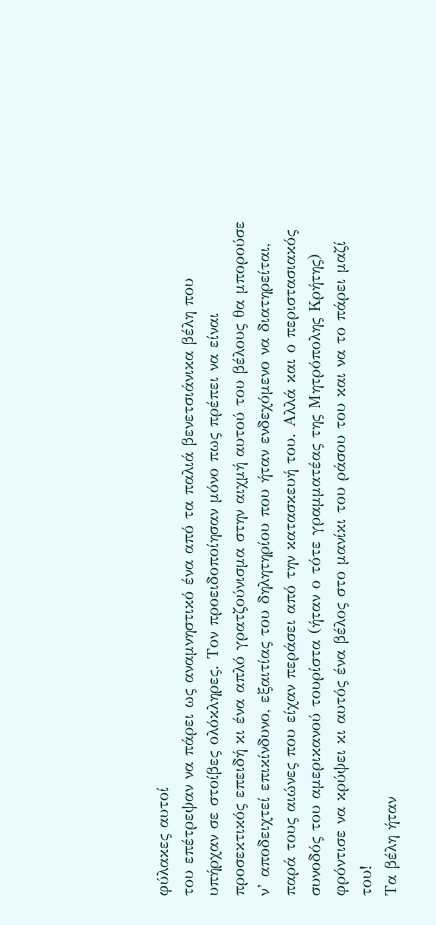φύλακες αυτοί
του επέτρεψαν να πάρει ως αναμνηστικό ένα από τα παλιά βενετσιάνικα βέλη που
υπήρχαν σε στοίβες ολόκληρες. Τον προειδοποίησαν μόνο πως πρέπει να είναι
προσεκτικός επειδή κι ένα απλό γρατζούνισμα στην αιχμή αυτού του βέλους θα μπορούσε
ν’ αποδειχτεί επικίνδυνο, εξαιτίας του δηλητηρίου που ήταν ενδεχόμενο να διατηρείται,
παρά τους αιώνες που είχαν περάσει από την κατασκευή του. Αλλά και ο περιστασιακός
συνοδός του αμερικανού τουρίστα (ήταν ο τότε γραμματέας της Μητρόπολης Κρήτης)
φρόντισε να κρύψει κι αυτός ένα βέλος στο μανίκι του ράσου του και να το πάρει μαζί
του!
Τα βέλη ήταν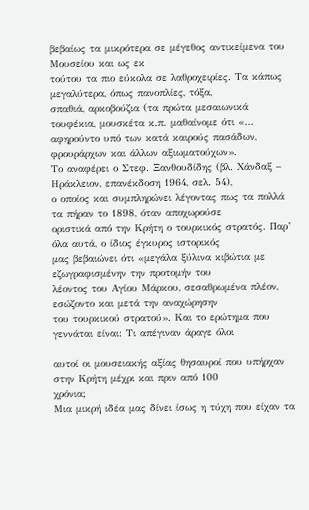βεβαίως τα μικρότερα σε μέγεθος αντικείμενα του Μουσείου και ως εκ
τούτου τα πιο εύκολα σε λαθροχειρίες. Τα κάπως μεγαλύτερα, όπως πανοπλίες, τόξα,
σπαθιά, αρκοβούζια (τα πρώτα μεσαιωνικά τουφέκια, μουσκέτα κ.π. μαθαίνομε ότι «…
αφηρούντο υπό των κατά καιρούς πασάδων, φρουράρχων και άλλων αξιωματούχων».
Το αναφέρει ο Στεφ. Ξανθουδίδης (βλ. Χάνδαξ – Ηράκλειον, επανέκδοση 1964, σελ. 54),
ο οποίος και συμπληρώνει λέγοντας πως τα πολλά τα πήραν το 1898, όταν αποχωρούσε
οριστικά από την Κρήτη ο τουρκικός στρατός. Παρ’ όλα αυτά, ο ίδιος έγκυρος ιστορικός
μας βεβαιώνει ότι «μεγάλα ξύλινα κιβώτια με εζωγραφισμένην την προτομήν του
λέοντος του Αγίου Μάρκου, σεσαθρωμένα πλέον, εσώζοντο και μετά την αναχώρησην
του τουρκικού στρατού». Και το ερώτημα που γεννάται είναι: Τι απέγιναν άραγε όλοι

αυτοί οι μουσειακής αξίας θησαυροί που υπήρχαν στην Κρήτη μέχρι και πριν από 100
χρόνια;
Μια μικρή ιδέα μας δίνει ίσως η τύχη που είχαν τα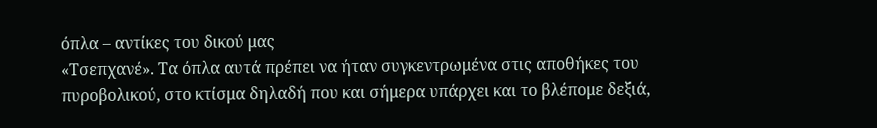όπλα – αντίκες του δικού μας
«Τσεπχανέ». Τα όπλα αυτά πρέπει να ήταν συγκεντρωμένα στις αποθήκες του
πυροβολικού, στο κτίσμα δηλαδή που και σήμερα υπάρχει και το βλέπομε δεξιά,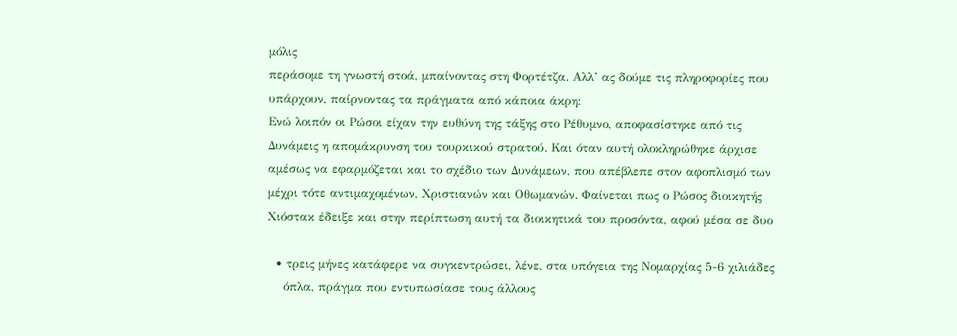μόλις
περάσομε τη γνωστή στοά, μπαίνοντας στη Φορτέτζα. Αλλ’ ας δούμε τις πληροφορίες που
υπάρχουν, παίρνοντας τα πράγματα από κάποια άκρη:
Ενώ λοιπόν οι Ρώσοι είχαν την ευθύνη της τάξης στο Ρέθυμνο, αποφασίστηκε από τις
Δυνάμεις η απομάκρυνση του τουρκικού στρατού. Και όταν αυτή ολοκληρώθηκε άρχισε
αμέσως να εφαρμόζεται και το σχέδιο των Δυνάμεων, που απέβλεπε στον αφοπλισμό των
μέχρι τότε αντιμαχομένων, Χριστιανών και Οθωμανών. Φαίνεται πως ο Ρώσος διοικητής
Χιόστακ έδειξε και στην περίπτωση αυτή τα διοικητικά του προσόντα, αφού μέσα σε δυο

  • τρεις μήνες κατάφερε να συγκεντρώσει, λένε, στα υπόγεια της Νομαρχίας 5-6 χιλιάδες
    όπλα, πράγμα που εντυπωσίασε τους άλλους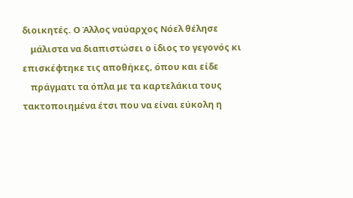διοικητές. Ο Άλλος ναύαρχος Νόελ θέλησε
    μάλιστα να διαπιστώσει ο ίδιος το γεγονός κι επισκέφτηκε τις αποθήκες, όπου και είδε
    πράγματι τα όπλα με τα καρτελάκια τους τακτοποιημένα έτσι που να είναι εύκολη η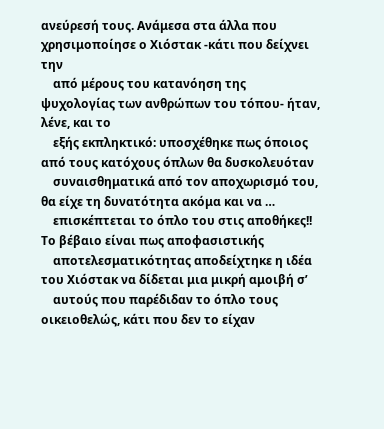ανεύρεσή τους. Ανάμεσα στα άλλα που χρησιμοποίησε ο Χιόστακ -κάτι που δείχνει την
    από μέρους του κατανόηση της ψυχολογίας των ανθρώπων του τόπου- ήταν, λένε, και το
    εξής εκπληκτικό: υποσχέθηκε πως όποιος από τους κατόχους όπλων θα δυσκολευόταν
    συναισθηματικά από τον αποχωρισμό του, θα είχε τη δυνατότητα ακόμα και να …
    επισκέπτεται το όπλο του στις αποθήκες!! Το βέβαιο είναι πως αποφασιστικής
    αποτελεσματικότητας αποδείχτηκε η ιδέα του Χιόστακ να δίδεται μια μικρή αμοιβή σ’
    αυτούς που παρέδιδαν το όπλο τους οικειοθελώς, κάτι που δεν το είχαν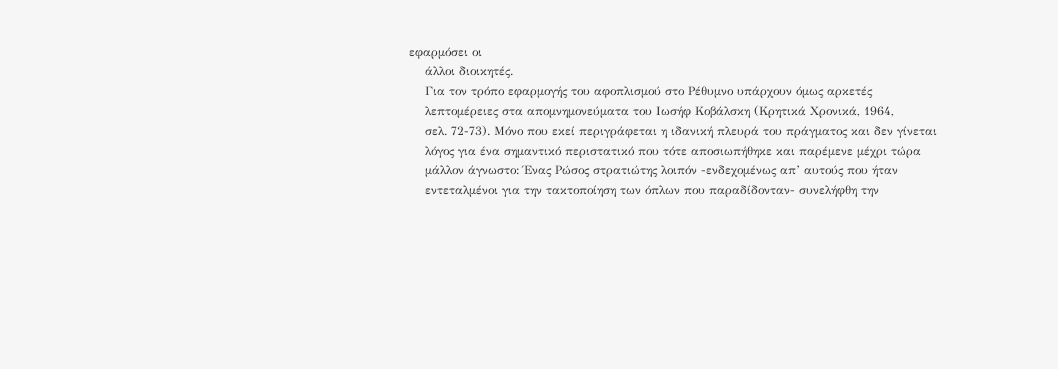εφαρμόσει οι
    άλλοι διοικητές.
    Για τον τρόπο εφαρμογής του αφοπλισμού στο Ρέθυμνο υπάρχουν όμως αρκετές
    λεπτομέρειες στα απομνημονεύματα του Ιωσήφ Κοβάλσκη (Κρητικά Χρονικά, 1964,
    σελ. 72-73). Μόνο που εκεί περιγράφεται η ιδανική πλευρά του πράγματος και δεν γίνεται
    λόγος για ένα σημαντικό περιστατικό που τότε αποσιωπήθηκε και παρέμενε μέχρι τώρα
    μάλλον άγνωστο: Ένας Ρώσος στρατιώτης λοιπόν -ενδεχομένως απ’ αυτούς που ήταν
    εντεταλμένοι για την τακτοποίηση των όπλων που παραδίδονταν- συνελήφθη την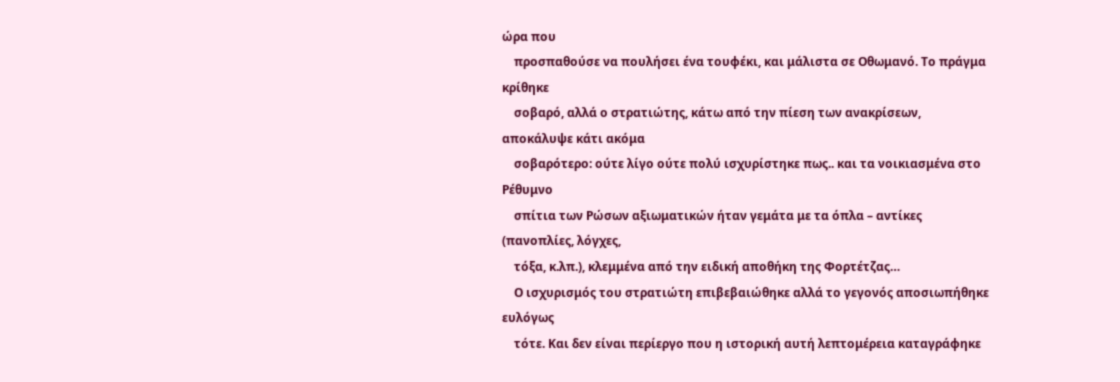ώρα που
    προσπαθούσε να πουλήσει ένα τουφέκι, και μάλιστα σε Οθωμανό. Το πράγμα κρίθηκε
    σοβαρό, αλλά ο στρατιώτης, κάτω από την πίεση των ανακρίσεων, αποκάλυψε κάτι ακόμα
    σοβαρότερο: ούτε λίγο ούτε πολύ ισχυρίστηκε πως.. και τα νοικιασμένα στο Ρέθυμνο
    σπίτια των Ρώσων αξιωματικών ήταν γεμάτα με τα όπλα – αντίκες (πανοπλίες, λόγχες,
    τόξα, κ.λπ.), κλεμμένα από την ειδική αποθήκη της Φορτέτζας…
    Ο ισχυρισμός του στρατιώτη επιβεβαιώθηκε αλλά το γεγονός αποσιωπήθηκε ευλόγως
    τότε. Και δεν είναι περίεργο που η ιστορική αυτή λεπτομέρεια καταγράφηκε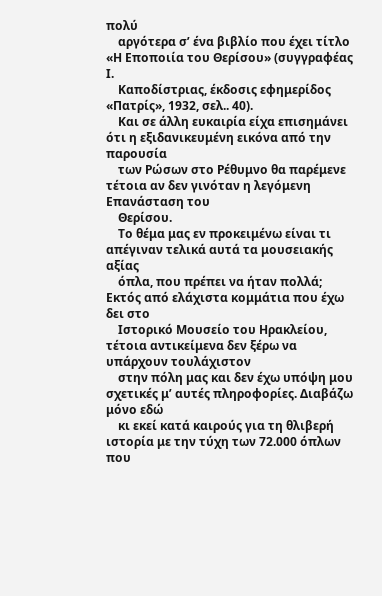πολύ
    αργότερα σ’ ένα βιβλίο που έχει τίτλο «Η Εποποιία του Θερίσου» (συγγραφέας Ι.
    Καποδίστριας, έκδοσις εφημερίδος «Πατρίς», 1932, σελ.. 40).
    Και σε άλλη ευκαιρία είχα επισημάνει ότι η εξιδανικευμένη εικόνα από την παρουσία
    των Ρώσων στο Ρέθυμνο θα παρέμενε τέτοια αν δεν γινόταν η λεγόμενη Επανάσταση του
    Θερίσου.
    Το θέμα μας εν προκειμένω είναι τι απέγιναν τελικά αυτά τα μουσειακής αξίας
    όπλα, που πρέπει να ήταν πολλά; Εκτός από ελάχιστα κομμάτια που έχω δει στο
    Ιστορικό Μουσείο του Ηρακλείου, τέτοια αντικείμενα δεν ξέρω να υπάρχουν τουλάχιστον
    στην πόλη μας και δεν έχω υπόψη μου σχετικές μ’ αυτές πληροφορίες. Διαβάζω μόνο εδώ
    κι εκεί κατά καιρούς για τη θλιβερή ιστορία με την τύχη των 72.000 όπλων που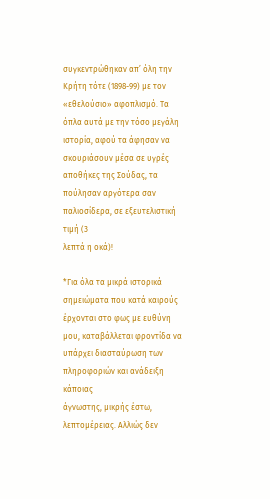συγκεντρώθηκαν απ’ όλη την Κρήτη τότε (1898-99) με τον «εθελούσιο» αφοπλισμό. Τα
όπλα αυτά με την τόσο μεγάλη ιστορία, αφού τα άφησαν να σκουριάσουν μέσα σε υγρές
αποθήκες της Σούδας, τα πούλησαν αργότερα σαν παλιοσίδερα, σε εξευτελιστική τιμή (3
λεπτά η οκά)!

*Για όλα τα μικρά ιστορικά σημειώματα που κατά καιρούς
έρχονται στο φως με ευθύνη μου, καταβάλλεται φροντίδα να
υπάρχει διασταύρωση των πληροφοριών και ανάδειξη κάποιας
άγνωστης, μικρής έστω, λεπτομέρειας. Αλλιώς δεν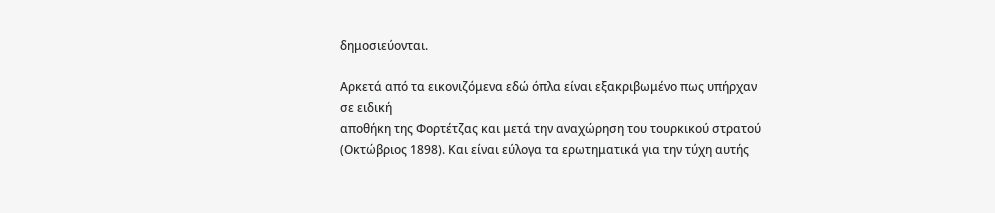δημοσιεύονται.

Αρκετά από τα εικονιζόμενα εδώ όπλα είναι εξακριβωμένο πως υπήρχαν σε ειδική
αποθήκη της Φορτέτζας και μετά την αναχώρηση του τουρκικού στρατού
(Οκτώβριος 1898). Και είναι εύλογα τα ερωτηματικά για την τύχη αυτής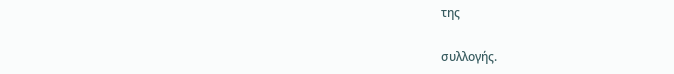της

συλλογής.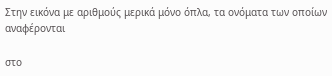Στην εικόνα με αριθμούς μερικά μόνο όπλα, τα ονόματα των οποίων αναφέρονται

στο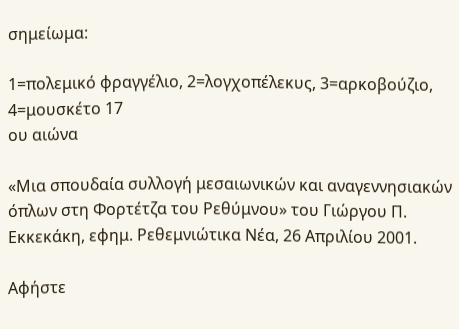σημείωμα:

1=πολεμικό φραγγέλιο, 2=λογχοπέλεκυς, 3=αρκοβούζιο, 4=μουσκέτο 17
ου αιώνα

«Μια σπουδαία συλλογή μεσαιωνικών και αναγεννησιακών όπλων στη Φορτέτζα του Ρεθύμνου» του Γιώργου Π. Εκκεκάκη, εφημ. Ρεθεμνιώτικα Νέα, 26 Απριλίου 2001.

Αφήστε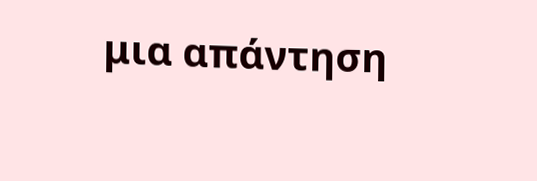μια απάντηση